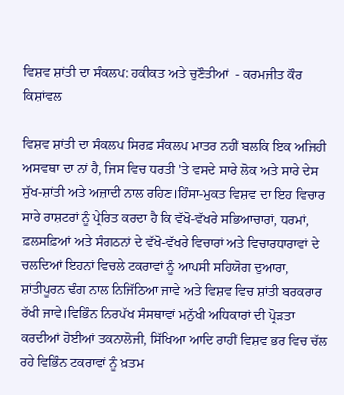ਵਿਸ਼ਵ ਸ਼ਾਂਤੀ ਦਾ ਸੰਕਲਪ: ਹਕੀਕਤ ਅਤੇ ਚੁਣੌਤੀਆਂ  - ਕਰਮਜੀਤ ਕੌਰ ਕਿਸ਼ਾਂਵਲ

ਵਿਸ਼ਵ ਸ਼ਾਂਤੀ ਦਾ ਸੰਕਲਪ ਸਿਰਫ਼ ਸੰਕਲਪ ਮਾਤਰ ਨਹੀਂ ਬਲਕਿ ਇਕ ਅਜਿਹੀ ਅਸਵਥਾ ਦਾ ਨਾਂ ਹੈ, ਜਿਸ ਵਿਚ ਧਰਤੀ 'ਤੇ ਵਸਦੇ ਸਾਰੇ ਲੋਕ ਅਤੇ ਸਾਰੇ ਦੇਸ ਸੁੱਖ-ਸ਼ਾਂਤੀ ਅਤੇ ਅਜ਼ਾਦੀ ਨਾਲ ਰਹਿਣ।ਹਿੰਸਾ-ਮੁਕਤ ਵਿਸ਼ਵ ਦਾ ਇਹ ਵਿਚਾਰ ਸਾਰੇ ਰਾਸ਼ਟਰਾਂ ਨੂੰ ਪ੍ਰੇਰਿਤ ਕਰਦਾ ਹੈ ਕਿ ਵੱਖੋ-ਵੱਖਰੇ ਸਭਿਆਚਾਰਾਂ, ਧਰਮਾਂ, ਫ਼ਲਸਫ਼ਿਆਂ ਅਤੇ ਸੰਗਠਨਾਂ ਦੇ ਵੱਖੋ-ਵੱਖਰੇ ਵਿਚਾਰਾਂ ਅਤੇ ਵਿਚਾਰਧਾਰਾਵਾਂ ਦੇ ਚਲਦਿਆਂ ਇਹਨਾਂ ਵਿਚਲੇ ਟਕਰਾਵਾਂ ਨੂੰ ਆਪਸੀ ਸਹਿਯੋਗ ਦੁਆਰਾ, ਸ਼ਾਂਤੀਪੂਰਨ ਢੰਗ ਨਾਲ ਨਿਜਿੱਠਿਆ ਜਾਵੇ ਅਤੇ ਵਿਸ਼ਵ ਵਿਚ ਸ਼ਾਂਤੀ ਬਰਕਰਾਰ ਰੱਖੀ ਜਾਵੇ।ਵਿਭਿੰਨ ਨਿਰਪੱਖ ਸੰਸਥਾਵਾਂ ਮਨੁੱਖੀ ਅਧਿਕਾਰਾਂ ਦੀ ਪ੍ਰੋੜਤਾ ਕਰਦੀਆਂ ਹੋਈਆਂ ਤਕਨਾਲੋਜੀ, ਸਿੱਖਿਆ ਆਦਿ ਰਾਹੀਂ ਵਿਸ਼ਵ ਭਰ ਵਿਚ ਚੱਲ ਰਹੇ ਵਿਭਿੰਨ ਟਕਰਾਵਾਂ ਨੂੰ ਖ਼ਤਮ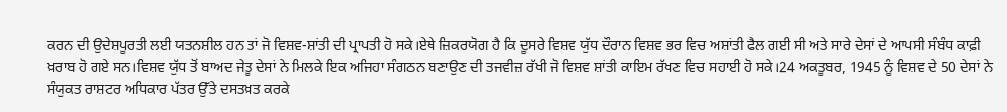ਕਰਨ ਦੀ ਉਦੇਸ਼ਪੂਰਤੀ ਲਈ ਯਤਨਸ਼ੀਲ ਹਨ ਤਾਂ ਜੋ ਵਿਸ਼ਵ-ਸ਼ਾਂਤੀ ਦੀ ਪ੍ਰਾਪਤੀ ਹੋ ਸਕੇ।ਏਥੇ ਜ਼ਿਕਰਯੋਗ ਹੈ ਕਿ ਦੂਸਰੇ ਵਿਸ਼ਵ ਯੁੱਧ ਦੌਰਾਨ ਵਿਸ਼ਵ ਭਰ ਵਿਚ ਅਸ਼ਾਂਤੀ ਫੈਲ ਗਈ ਸੀ ਅਤੇ ਸਾਰੇ ਦੇਸਾਂ ਦੇ ਆਪਸੀ ਸੰਬੰਧ ਕਾਫ਼ੀ ਖ਼ਰਾਬ ਹੋ ਗਏ ਸਨ।ਵਿਸ਼ਵ ਯੁੱਧ ਤੋਂ ਬਾਅਦ ਜੇਤੂ ਦੇਸਾਂ ਨੇ ਮਿਲਕੇ ਇਕ ਅਜਿਹਾ ਸੰਗਠਨ ਬਣਾਉਣ ਦੀ ਤਜਵੀਜ਼ ਰੱਖੀ ਜੋ ਵਿਸ਼ਵ ਸ਼ਾਂਤੀ ਕਾਇਮ ਰੱਖਣ ਵਿਚ ਸਹਾਈ ਹੋ ਸਕੇ।24 ਅਕਤੂਬਰ, 1945 ਨੂੰ ਵਿਸ਼ਵ ਦੇ 50 ਦੇਸਾਂ ਨੇ ਸੰਯੁਕਤ ਰਾਸ਼ਟਰ ਅਧਿਕਾਰ ਪੱਤਰ ਉੱਤੇ ਦਸਤਖ਼ਤ ਕਰਕੇ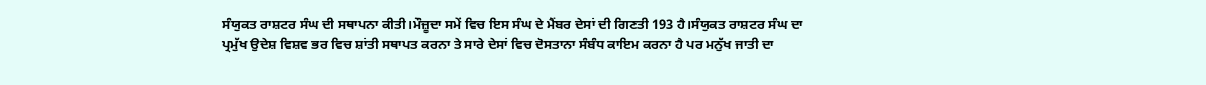ਸੰਯੁਕਤ ਰਾਸ਼ਟਰ ਸੰਘ ਦੀ ਸਥਾਪਨਾ ਕੀਤੀ।ਮੌਜ਼ੂਦਾ ਸਮੇਂ ਵਿਚ ਇਸ ਸੰਘ ਦੇ ਮੈਂਬਰ ਦੇਸਾਂ ਦੀ ਗਿਣਤੀ 193 ਹੈ।ਸੰਯੁਕਤ ਰਾਸ਼ਟਰ ਸੰਘ ਦਾ ਪ੍ਰਮੁੱਖ ਉਦੇਸ਼ ਵਿਸ਼ਵ ਭਰ ਵਿਚ ਸ਼ਾਂਤੀ ਸਥਾਪਤ ਕਰਨਾ ਤੇ ਸਾਰੇ ਦੇਸਾਂ ਵਿਚ ਦੋਸਤਾਨਾ ਸੰਬੰਧ ਕਾਇਮ ਕਰਨਾ ਹੈ ਪਰ ਮਨੁੱਖ ਜਾਤੀ ਦਾ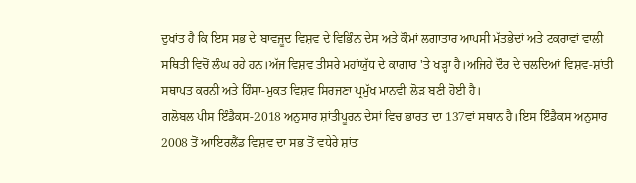ਦੁਖਾਂਤ ਹੈ ਕਿ ਇਸ ਸਭ ਦੇ ਬਾਵਜੂਦ ਵਿਸ਼ਵ ਦੇ ਵਿਭਿੰਨ ਦੇਸ ਅਤੇ ਕੌਮਾਂ ਲਗਾਤਾਰ ਆਪਸੀ ਮੱਤਭੇਦਾਂ ਅਤੇ ਟਕਰਾਵਾਂ ਵਾਲੀ ਸਥਿਤੀ ਵਿਚੋਂ ਲੰਘ ਰਹੇ ਹਨ।ਅੱਜ ਵਿਸ਼ਵ ਤੀਸਰੇ ਮਹਾਂਯੁੱਧ ਦੇ ਕਾਗਾਰ 'ਤੇ ਖੜ੍ਹਾ ਹੈ।ਅਜਿਹੇ ਦੌਰ ਦੇ ਚਲਦਿਆਂ ਵਿਸ਼ਵ-ਸ਼ਾਂਤੀ ਸਥਾਪਤ ਕਰਨੀ ਅਤੇ ਹਿੰਸਾ-ਮੁਕਤ ਵਿਸ਼ਵ ਸਿਰਜਣਾ ਪ੍ਰਮੁੱਖ ਮਾਨਵੀ ਲੋੜ ਬਣੀ ਹੋਈ ਹੈ।
ਗਲੋਬਲ ਪੀਸ ਇੰਡੈਕਸ-2018 ਅਨੁਸਾਰ ਸ਼ਾਂਤੀਪੂਰਨ ਦੇਸਾਂ ਵਿਚ ਭਾਰਤ ਦਾ 137ਵਾਂ ਸਥਾਨ ਹੈ।ਇਸ ਇੰਡੈਕਸ ਅਨੁਸਾਰ 2008 ਤੋਂ ਆਇਰਲੈਂਡ ਵਿਸ਼ਵ ਦਾ ਸਭ ਤੋਂ ਵਧੇਰੇ ਸ਼ਾਂਤ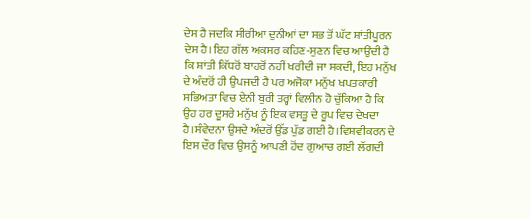ਦੇਸ ਹੈ ਜਦਕਿ ਸੀਰੀਆ ਦੁਨੀਆਂ ਦਾ ਸਭ ਤੋਂ ਘੱਟ ਸ਼ਾਂਤੀਪੂਰਨ ਦੇਸ ਹੈ।ਇਹ ਗੱਲ ਅਕਸਰ ਕਹਿਣ-ਸੁਣਨ ਵਿਚ ਆਉਂਦੀ ਹੈ ਕਿ ਸ਼ਾਂਤੀ ਕਿੱਧਰੋਂ ਬਾਹਰੋਂ ਨਹੀਂ ਖਰੀਦੀ ਜਾ ਸਕਦੀ, ਇਹ ਮਨੁੱਖ ਦੇ ਅੰਦਰੋਂ ਹੀ ਉਪਜਦੀ ਹੈ ਪਰ ਅਜੋਕਾ ਮਨੁੱਖ ਖਪਤਕਾਰੀ ਸਭਿਅਤਾ ਵਿਚ ਏਨੀ ਬੁਰੀ ਤਰ੍ਹਾਂ ਵਿਲੀਨ ਹੋ ਚੁੱਕਿਆ ਹੈ ਕਿ ਉਹ ਹਰ ਦੂਸਰੇ ਮਨੁੱਖ ਨੂੰ ਇਕ ਵਸਤੂ ਦੇ ਰੂਪ ਵਿਚ ਦੇਖਦਾ ਹੈ।ਸੰਵੇਦਨਾ ਉਸਦੇ ਅੰਦਰੋਂ ਉੱਡ ਪੁੱਡ ਗਈ ਹੈ।ਵਿਸ਼ਵੀਕਰਨ ਦੇ ਇਸ ਦੌਰ ਵਿਚ ਉਸਨੂੰ ਆਪਣੀ ਹੋਂਦ ਗੁਆਚ ਗਈ ਲੱਗਦੀ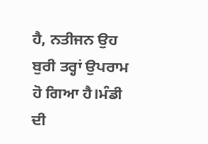ਹੈ, ਨਤੀਜਨ ਉਹ ਬੁਰੀ ਤਰ੍ਹਾਂ ਉਪਰਾਮ ਹੋ ਗਿਆ ਹੈ।ਮੰਡੀ ਦੀ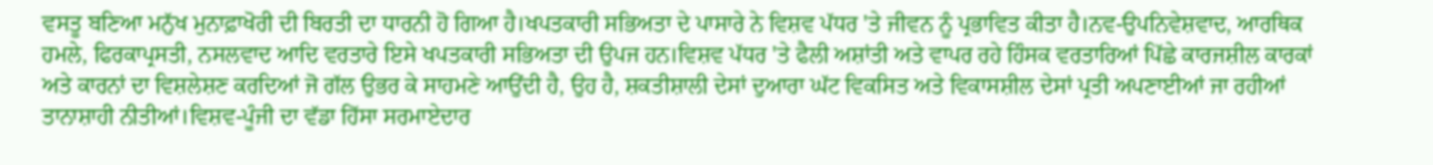ਵਸਤੂ ਬਣਿਆ ਮਨੁੱਖ ਮੁਨਾਫ਼ਾਖੋਰੀ ਦੀ ਬਿਰਤੀ ਦਾ ਧਾਰਨੀ ਹੋ ਗਿਆ ਹੈ।ਖਪਤਕਾਰੀ ਸਭਿਅਤਾ ਦੇ ਪਾਸਾਰੇ ਨੇ ਵਿਸ਼ਵ ਪੱਧਰ 'ਤੇ ਜੀਵਨ ਨੂੰ ਪ੍ਰਭਾਵਿਤ ਕੀਤਾ ਹੈ।ਨਵ-ਉਪਨਿਵੇਸ਼ਵਾਦ, ਆਰਥਿਕ ਹਮਲੇ, ਫਿਰਕਾਪ੍ਰਸਤੀ, ਨਸਲਵਾਦ ਆਦਿ ਵਰਤਾਰੇ ਇਸੇ ਖਪਤਕਾਰੀ ਸਭਿਅਤਾ ਦੀ ਉਪਜ ਹਨ।ਵਿਸ਼ਵ ਪੱਧਰ 'ਤੇ ਫੈਲੀ ਅਸ਼ਾਂਤੀ ਅਤੇ ਵਾਪਰ ਰਹੇ ਹਿੰਸਕ ਵਰਤਾਰਿਆਂ ਪਿੱਛੇ ਕਾਰਜਸ਼ੀਲ ਕਾਰਕਾਂ ਅਤੇ ਕਾਰਨਾਂ ਦਾ ਵਿਸ਼ਲੇਸ਼ਣ ਕਰਦਿਆਂ ਜੋ ਗੱਲ ਉਭਰ ਕੇ ਸਾਹਮਣੇ ਆਉਂਦੀ ਹੈ, ਉਹ ਹੈ, ਸ਼ਕਤੀਸ਼ਾਲੀ ਦੇਸਾਂ ਦੁਆਰਾ ਘੱਟ ਵਿਕਸਿਤ ਅਤੇ ਵਿਕਾਸਸ਼ੀਲ ਦੇਸਾਂ ਪ੍ਰਤੀ ਅਪਣਾਈਆਂ ਜਾ ਰਹੀਆਂ ਤਾਨਾਸ਼ਾਹੀ ਨੀਤੀਆਂ।ਵਿਸ਼ਵ-ਪੂੰਜੀ ਦਾ ਵੱਡਾ ਹਿੱਸਾ ਸਰਮਾਏਦਾਰ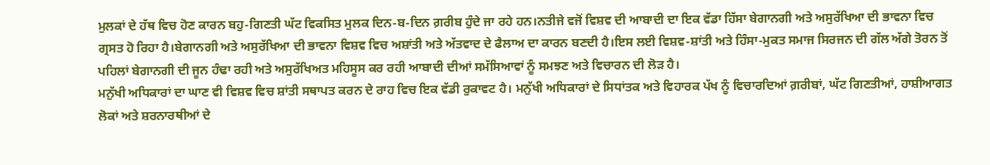ਮੁਲਕਾਂ ਦੇ ਹੱਥ ਵਿਚ ਹੋਣ ਕਾਰਨ ਬਹੁ-ਗਿਣਤੀ ਘੱਟ ਵਿਕਸਿਤ ਮੁਲਕ ਦਿਨ-ਬ-ਦਿਨ ਗ਼ਰੀਬ ਹੁੰਦੇ ਜਾ ਰਹੇ ਹਨ।ਨਤੀਜੇ ਵਜੋਂ ਵਿਸ਼ਵ ਦੀ ਆਬਾਦੀ ਦਾ ਇਕ ਵੱਡਾ ਹਿੱਸਾ ਬੇਗਾਨਗੀ ਅਤੇ ਅਸੁਰੱਖਿਆ ਦੀ ਭਾਵਨਾ ਵਿਚ ਗ੍ਰਸਤ ਹੋ ਰਿਹਾ ਹੈ।ਬੇਗਾਨਗੀ ਅਤੇ ਅਸੁਰੱਖਿਆ ਦੀ ਭਾਵਨਾ ਵਿਸ਼ਵ ਵਿਚ ਅਸ਼ਾਂਤੀ ਅਤੇ ਅੱਤਵਾਦ ਦੇ ਫੈਲਾਅ ਦਾ ਕਾਰਨ ਬਣਦੀ ਹੈ।ਇਸ ਲਈ ਵਿਸ਼ਵ-ਸ਼ਾਂਤੀ ਅਤੇ ਹਿੰਸਾ-ਮੁਕਤ ਸਮਾਜ ਸਿਰਜਨ ਦੀ ਗੱਲ ਅੱਗੇ ਤੋਰਨ ਤੋਂ ਪਹਿਲਾਂ ਬੇਗਾਨਗੀ ਦੀ ਜੂਨ ਹੰਢਾ ਰਹੀ ਅਤੇ ਅਸੁਰੱਖਿਅਤ ਮਹਿਸੂਸ ਕਰ ਰਹੀ ਆਬਾਦੀ ਦੀਆਂ ਸਮੱਸਿਆਵਾਂ ਨੂੰ ਸਮਝਣ ਅਤੇ ਵਿਚਾਰਨ ਦੀ ਲੋੜ ਹੈ।
ਮਨੁੱਖੀ ਅਧਿਕਾਰਾਂ ਦਾ ਘਾਣ ਵੀ ਵਿਸ਼ਵ ਵਿਚ ਸ਼ਾਂਤੀ ਸਥਾਪਤ ਕਰਨ ਦੇ ਰਾਹ ਵਿਚ ਇਕ ਵੱਡੀ ਰੁਕਾਵਟ ਹੈ। ਮਨੁੱਖੀ ਅਧਿਕਾਰਾਂ ਦੇ ਸਿਧਾਂਤਕ ਅਤੇ ਵਿਹਾਰਕ ਪੱਖ ਨੂੰ ਵਿਚਾਰਦਿਆਂ ਗ਼ਰੀਬਾਂ, ਘੱਟ ਗਿਣਤੀਆਂ, ਹਾਸ਼ੀਆਗਤ ਲੋਕਾਂ ਅਤੇ ਸ਼ਰਨਾਰਥੀਆਂ ਦੇ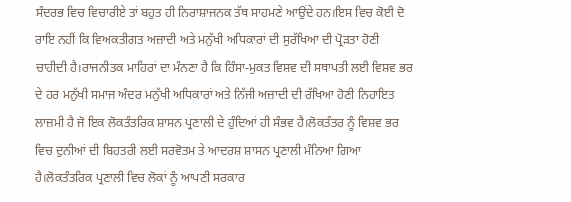ਸੰਦਰਭ ਵਿਚ ਵਿਚਾਰੀਏ ਤਾਂ ਬਹੁਤ ਹੀ ਨਿਰਾਸ਼ਾਜਨਕ ਤੱਥ ਸਾਹਮਣੇ ਆਉਂਦੇ ਹਨ।ਇਸ ਵਿਚ ਕੋਈ ਦੋ ਰਾਇ ਨਹੀਂ ਕਿ ਵਿਅਕਤੀਗਤ ਅਜ਼ਾਦੀ ਅਤੇ ਮਨੁੱਖੀ ਅਧਿਕਾਰਾਂ ਦੀ ਸੁਰੱਖਿਆ ਦੀ ਪ੍ਰੋੜਤਾ ਹੋਣੀ ਚਾਹੀਦੀ ਹੈ।ਰਾਜਨੀਤਕ ਮਾਹਿਰਾਂ ਦਾ ਮੰਨਣਾ ਹੈ ਕਿ ਹਿੰਸਾ-ਮੁਕਤ ਵਿਸ਼ਵ ਦੀ ਸਥਾਪਤੀ ਲਈ ਵਿਸ਼ਵ ਭਰ ਦੇ ਹਰ ਮਨੁੱਖੀ ਸਮਾਜ ਅੰਦਰ ਮਨੁੱਖੀ ਅਧਿਕਾਰਾਂ ਅਤੇ ਨਿੱਜੀ ਅਜ਼ਾਦੀ ਦੀ ਰੱਖਿਆ ਹੋਣੀ ਨਿਹਾਇਤ ਲਾਜ਼ਮੀ ਹੈ ਜੋ ਇਕ ਲੋਕਤੰਤਰਿਕ ਸ਼ਾਸਨ ਪ੍ਰਣਾਲੀ ਦੇ ਹੁੰਦਿਆਂ ਹੀ ਸੰਭਵ ਹੈ।ਲੋਕਤੰਤਰ ਨੂੰ ਵਿਸ਼ਵ ਭਰ ਵਿਚ ਦੁਨੀਆਂ ਦੀ ਬਿਹਤਰੀ ਲਈ ਸਰਵੋਤਮ ਤੇ ਆਦਰਸ਼ ਸ਼ਾਸਨ ਪ੍ਰਣਾਲੀ ਮੰਨਿਆ ਗਿਆ ਹੈ।ਲੋਕਤੰਤਰਿਕ ਪ੍ਰਣਾਲੀ ਵਿਚ ਲੋਕਾਂ ਨੂੰ ਆਪਣੀ ਸਰਕਾਰ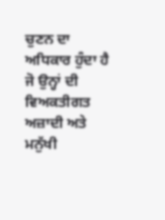ਚੁਣਨ ਦਾ ਅਧਿਕਾਰ ਹੁੰਦਾ ਹੈ ਜੋ ਉਨ੍ਹਾਂ ਦੀ ਵਿਅਕਤੀਗਤ ਅਜ਼ਾਦੀ ਅਤੇ ਮਨੁੱਖੀ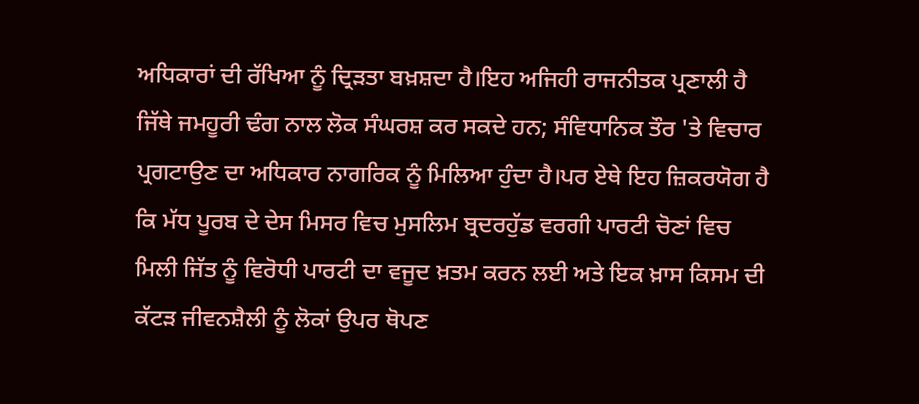ਅਧਿਕਾਰਾਂ ਦੀ ਰੱਖਿਆ ਨੂੰ ਦ੍ਰਿੜਤਾ ਬਖ਼ਸ਼ਦਾ ਹੈ।ਇਹ ਅਜਿਹੀ ਰਾਜਨੀਤਕ ਪ੍ਰਣਾਲੀ ਹੈ ਜਿੱਥੇ ਜਮਹੂਰੀ ਢੰਗ ਨਾਲ ਲੋਕ ਸੰਘਰਸ਼ ਕਰ ਸਕਦੇ ਹਨ; ਸੰਵਿਧਾਨਿਕ ਤੌਰ 'ਤੇ ਵਿਚਾਰ ਪ੍ਰਗਟਾਉਣ ਦਾ ਅਧਿਕਾਰ ਨਾਗਰਿਕ ਨੂੰ ਮਿਲਿਆ ਹੁੰਦਾ ਹੈ।ਪਰ ਏਥੇ ਇਹ ਜ਼ਿਕਰਯੋਗ ਹੈ ਕਿ ਮੱਧ ਪੂਰਬ ਦੇ ਦੇਸ ਮਿਸਰ ਵਿਚ ਮੁਸਲਿਮ ਬ੍ਰਦਰਹੁੱਡ ਵਰਗੀ ਪਾਰਟੀ ਚੋਣਾਂ ਵਿਚ ਮਿਲੀ ਜਿੱਤ ਨੂੰ ਵਿਰੋਧੀ ਪਾਰਟੀ ਦਾ ਵਜੂਦ ਖ਼ਤਮ ਕਰਨ ਲਈ ਅਤੇ ਇਕ ਖ਼ਾਸ ਕਿਸਮ ਦੀ ਕੱਟੜ ਜੀਵਨਸ਼ੈਲੀ ਨੂੰ ਲੋਕਾਂ ਉਪਰ ਥੋਪਣ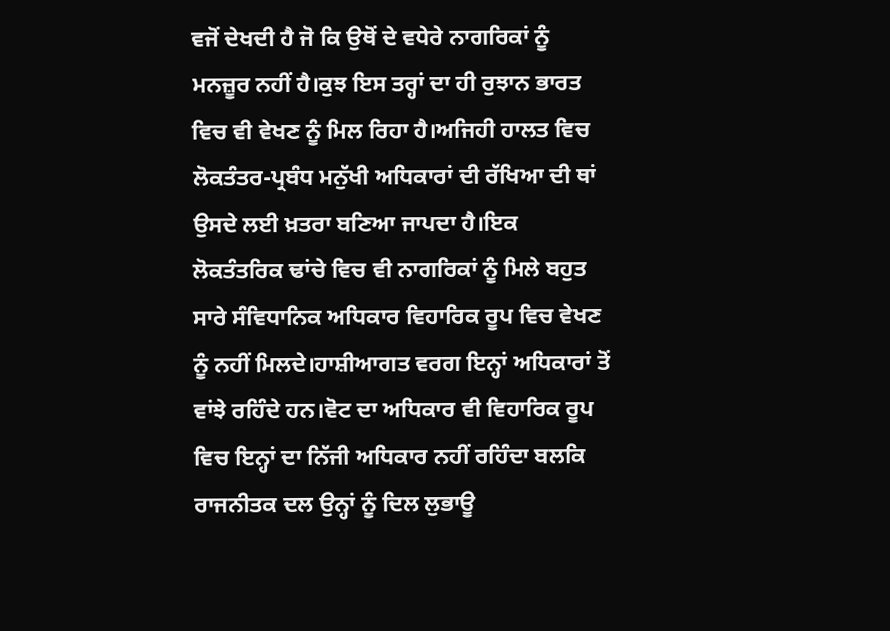ਵਜੋਂ ਦੇਖਦੀ ਹੈ ਜੋ ਕਿ ਉਥੋਂ ਦੇ ਵਧੇਰੇ ਨਾਗਰਿਕਾਂ ਨੂੰ ਮਨਜ਼ੂਰ ਨਹੀਂ ਹੈ।ਕੁਝ ਇਸ ਤਰ੍ਹਾਂ ਦਾ ਹੀ ਰੁਝਾਨ ਭਾਰਤ ਵਿਚ ਵੀ ਵੇਖਣ ਨੂੰ ਮਿਲ ਰਿਹਾ ਹੈ।ਅਜਿਹੀ ਹਾਲਤ ਵਿਚ ਲੋਕਤੰਤਰ-ਪ੍ਰਬੰਧ ਮਨੁੱਖੀ ਅਧਿਕਾਰਾਂ ਦੀ ਰੱਖਿਆ ਦੀ ਥਾਂ ਉਸਦੇ ਲਈ ਖ਼ਤਰਾ ਬਣਿਆ ਜਾਪਦਾ ਹੈ।ਇਕ ਲੋਕਤੰਤਰਿਕ ਢਾਂਚੇ ਵਿਚ ਵੀ ਨਾਗਰਿਕਾਂ ਨੂੰ ਮਿਲੇ ਬਹੁਤ ਸਾਰੇ ਸੰਵਿਧਾਨਿਕ ਅਧਿਕਾਰ ਵਿਹਾਰਿਕ ਰੂਪ ਵਿਚ ਵੇਖਣ ਨੂੰ ਨਹੀਂ ਮਿਲਦੇ।ਹਾਸ਼ੀਆਗਤ ਵਰਗ ਇਨ੍ਹਾਂ ਅਧਿਕਾਰਾਂ ਤੋਂ ਵਾਂਝੇ ਰਹਿੰਦੇ ਹਨ।ਵੋਟ ਦਾ ਅਧਿਕਾਰ ਵੀ ਵਿਹਾਰਿਕ ਰੂਪ ਵਿਚ ਇਨ੍ਹਾਂ ਦਾ ਨਿੱਜੀ ਅਧਿਕਾਰ ਨਹੀਂ ਰਹਿੰਦਾ ਬਲਕਿ ਰਾਜਨੀਤਕ ਦਲ ਉਨ੍ਹਾਂ ਨੂੰ ਦਿਲ ਲੁਭਾਊ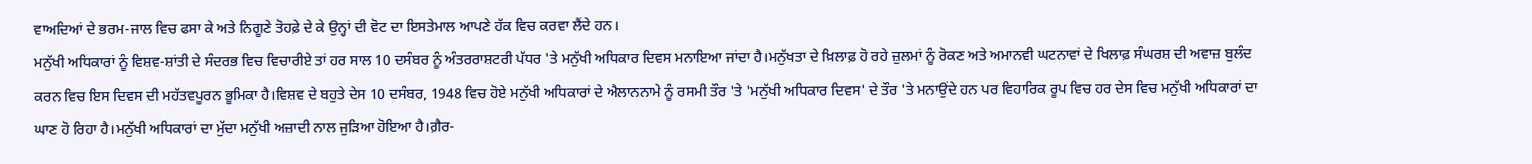ਵਾਅਦਿਆਂ ਦੇ ਭਰਮ-ਜਾਲ ਵਿਚ ਫਸਾ ਕੇ ਅਤੇ ਨਿਗੂਣੇ ਤੋਹਫ਼ੇ ਦੇ ਕੇ ਉਨ੍ਹਾਂ ਦੀ ਵੋਟ ਦਾ ਇਸਤੇਮਾਲ ਆਪਣੇ ਹੱਕ ਵਿਚ ਕਰਵਾ ਲੈਂਦੇ ਹਨ।
ਮਨੁੱਖੀ ਅਧਿਕਾਰਾਂ ਨੂੰ ਵਿਸ਼ਵ-ਸ਼ਾਂਤੀ ਦੇ ਸੰਦਰਭ ਵਿਚ ਵਿਚਾਰੀਏ ਤਾਂ ਹਰ ਸਾਲ 10 ਦਸੰਬਰ ਨੂੰ ਅੰਤਰਰਾਸ਼ਟਰੀ ਪੱਧਰ 'ਤੇ ਮਨੁੱਖੀ ਅਧਿਕਾਰ ਦਿਵਸ ਮਨਾਇਆ ਜਾਂਦਾ ਹੈ।ਮਨੁੱਖਤਾ ਦੇ ਖ਼ਿਲਾਫ਼ ਹੋ ਰਹੇ ਜ਼ੁਲਮਾਂ ਨੂੰ ਰੋਕਣ ਅਤੇ ਅਮਾਨਵੀ ਘਟਨਾਵਾਂ ਦੇ ਖਿਲਾਫ਼ ਸੰਘਰਸ਼ ਦੀ ਅਵਾਜ਼ ਬੁਲੰਦ ਕਰਨ ਵਿਚ ਇਸ ਦਿਵਸ ਦੀ ਮਹੱਤਵਪੂਰਨ ਭੂਮਿਕਾ ਹੈ।ਵਿਸ਼ਵ ਦੇ ਬਹੁਤੇ ਦੇਸ 10 ਦਸੰਬਰ, 1948 ਵਿਚ ਹੋਏ ਮਨੁੱਖੀ ਅਧਿਕਾਰਾਂ ਦੇ ਐਲਾਨਨਾਮੇ ਨੂੰ ਰਸਮੀ ਤੌਰ 'ਤੇ 'ਮਨੁੱਖੀ ਅਧਿਕਾਰ ਦਿਵਸ' ਦੇ ਤੌਰ 'ਤੇ ਮਨਾਉਂਦੇ ਹਨ ਪਰ ਵਿਹਾਰਿਕ ਰੂਪ ਵਿਚ ਹਰ ਦੇਸ ਵਿਚ ਮਨੁੱਖੀ ਅਧਿਕਾਰਾਂ ਦਾ ਘਾਣ ਹੋ ਰਿਹਾ ਹੈ।ਮਨੁੱਖੀ ਅਧਿਕਾਰਾਂ ਦਾ ਮੁੱਦਾ ਮਨੁੱਖੀ ਅਜ਼ਾਦੀ ਨਾਲ ਜੁੜਿਆ ਹੋਇਆ ਹੈ।ਗ਼ੈਰ-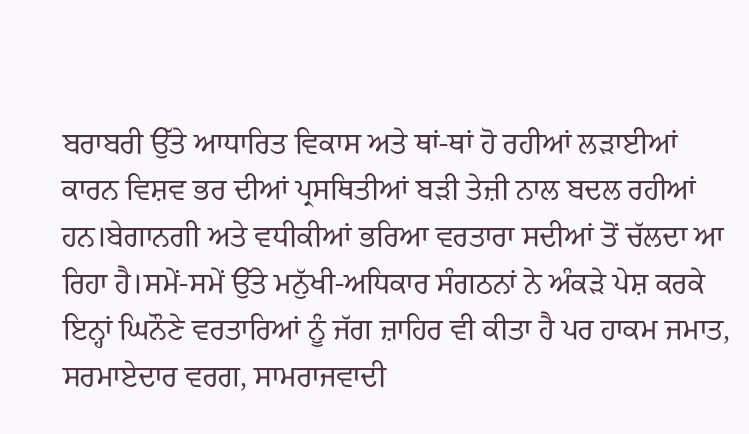ਬਰਾਬਰੀ ਉੱਤੇ ਆਧਾਰਿਤ ਵਿਕਾਸ ਅਤੇ ਥਾਂ-ਥਾਂ ਹੋ ਰਹੀਆਂ ਲੜਾਈਆਂ ਕਾਰਨ ਵਿਸ਼ਵ ਭਰ ਦੀਆਂ ਪ੍ਰਸਥਿਤੀਆਂ ਬੜੀ ਤੇਜ਼ੀ ਨਾਲ ਬਦਲ ਰਹੀਆਂ ਹਨ।ਬੇਗਾਨਗੀ ਅਤੇ ਵਧੀਕੀਆਂ ਭਰਿਆ ਵਰਤਾਰਾ ਸਦੀਆਂ ਤੋਂ ਚੱਲਦਾ ਆ ਰਿਹਾ ਹੈ।ਸਮੇਂ-ਸਮੇਂ ਉੱਤੇ ਮਨੁੱਖੀ-ਅਧਿਕਾਰ ਸੰਗਠਨਾਂ ਨੇ ਅੰਕੜੇ ਪੇਸ਼ ਕਰਕੇ ਇਨ੍ਹਾਂ ਘਿਨੌਣੇ ਵਰਤਾਰਿਆਂ ਨੂੰ ਜੱਗ ਜ਼ਾਹਿਰ ਵੀ ਕੀਤਾ ਹੈ ਪਰ ਹਾਕਮ ਜਮਾਤ, ਸਰਮਾਏਦਾਰ ਵਰਗ, ਸਾਮਰਾਜਵਾਦੀ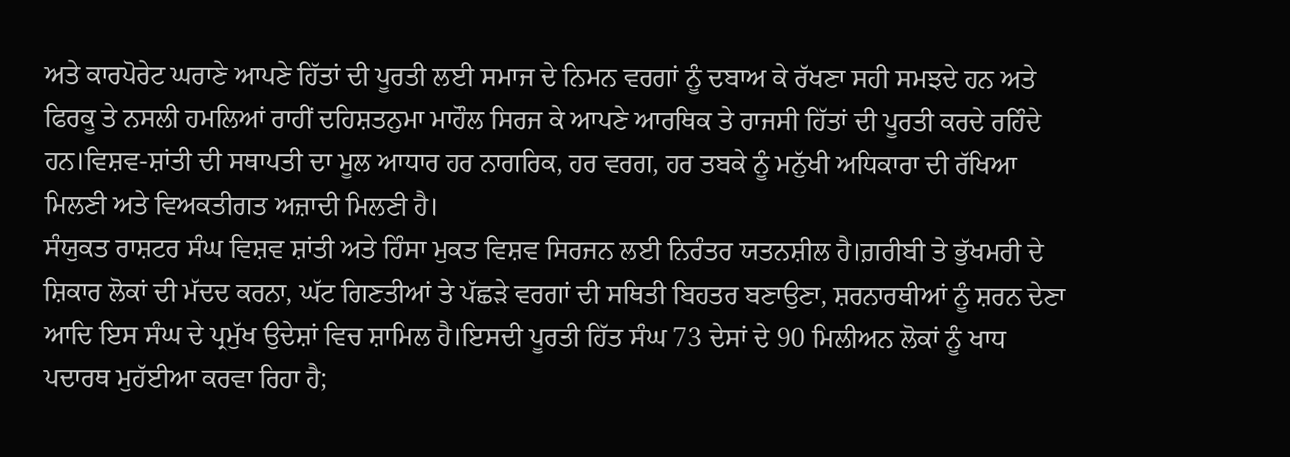ਅਤੇ ਕਾਰਪੋਰੇਟ ਘਰਾਣੇ ਆਪਣੇ ਹਿੱਤਾਂ ਦੀ ਪੂਰਤੀ ਲਈ ਸਮਾਜ ਦੇ ਨਿਮਨ ਵਰਗਾਂ ਨੂੰ ਦਬਾਅ ਕੇ ਰੱਖਣਾ ਸਹੀ ਸਮਝਦੇ ਹਨ ਅਤੇ ਫਿਰਕੂ ਤੇ ਨਸਲੀ ਹਮਲਿਆਂ ਰਾਹੀਂ ਦਹਿਸ਼ਤਨੁਮਾ ਮਾਹੌਲ ਸਿਰਜ ਕੇ ਆਪਣੇ ਆਰਥਿਕ ਤੇ ਰਾਜਸੀ ਹਿੱਤਾਂ ਦੀ ਪੂਰਤੀ ਕਰਦੇ ਰਹਿੰਦੇ ਹਨ।ਵਿਸ਼ਵ-ਸ਼ਾਂਤੀ ਦੀ ਸਥਾਪਤੀ ਦਾ ਮੂਲ ਆਧਾਰ ਹਰ ਨਾਗਰਿਕ, ਹਰ ਵਰਗ, ਹਰ ਤਬਕੇ ਨੂੰ ਮਨੁੱਖੀ ਅਧਿਕਾਰਾ ਦੀ ਰੱਖਿਆ ਮਿਲਣੀ ਅਤੇ ਵਿਅਕਤੀਗਤ ਅਜ਼ਾਦੀ ਮਿਲਣੀ ਹੈ।
ਸੰਯੁਕਤ ਰਾਸ਼ਟਰ ਸੰਘ ਵਿਸ਼ਵ ਸ਼ਾਂਤੀ ਅਤੇ ਹਿੰਸਾ ਮੁਕਤ ਵਿਸ਼ਵ ਸਿਰਜਨ ਲਈ ਨਿਰੰਤਰ ਯਤਨਸ਼ੀਲ ਹੈ।ਗ਼ਰੀਬੀ ਤੇ ਭੁੱਖਮਰੀ ਦੇ ਸ਼ਿਕਾਰ ਲੋਕਾਂ ਦੀ ਮੱਦਦ ਕਰਨਾ, ਘੱਟ ਗਿਣਤੀਆਂ ਤੇ ਪੱਛੜੇ ਵਰਗਾਂ ਦੀ ਸਥਿਤੀ ਬਿਹਤਰ ਬਣਾਉਣਾ, ਸ਼ਰਨਾਰਥੀਆਂ ਨੂੰ ਸ਼ਰਨ ਦੇਣਾ ਆਦਿ ਇਸ ਸੰਘ ਦੇ ਪ੍ਰਮੁੱਖ ਉਦੇਸ਼ਾਂ ਵਿਚ ਸ਼ਾਮਿਲ ਹੈ।ਇਸਦੀ ਪੂਰਤੀ ਹਿੱਤ ਸੰਘ 73 ਦੇਸਾਂ ਦੇ 90 ਮਿਲੀਅਨ ਲੋਕਾਂ ਨੂੰ ਖਾਧ ਪਦਾਰਥ ਮੁਹੱਈਆ ਕਰਵਾ ਰਿਹਾ ਹੈ;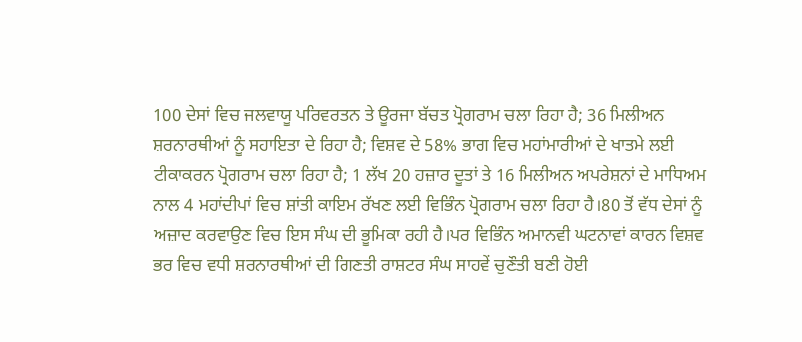100 ਦੇਸਾਂ ਵਿਚ ਜਲਵਾਯੂ ਪਰਿਵਰਤਨ ਤੇ ਊਰਜਾ ਬੱਚਤ ਪ੍ਰੋਗਰਾਮ ਚਲਾ ਰਿਹਾ ਹੈ; 36 ਮਿਲੀਅਨ ਸ਼ਰਨਾਰਥੀਆਂ ਨੂੰ ਸਹਾਇਤਾ ਦੇ ਰਿਹਾ ਹੈ; ਵਿਸ਼ਵ ਦੇ 58% ਭਾਗ ਵਿਚ ਮਹਾਂਮਾਰੀਆਂ ਦੇ ਖਾਤਮੇ ਲਈ ਟੀਕਾਕਰਨ ਪ੍ਰੋਗਰਾਮ ਚਲਾ ਰਿਹਾ ਹੈ; 1 ਲੱਖ 20 ਹਜ਼ਾਰ ਦੂਤਾਂ ਤੇ 16 ਮਿਲੀਅਨ ਅਪਰੇਸ਼ਨਾਂ ਦੇ ਮਾਧਿਅਮ ਨਾਲ 4 ਮਹਾਂਦੀਪਾਂ ਵਿਚ ਸ਼ਾਂਤੀ ਕਾਇਮ ਰੱਖਣ ਲਈ ਵਿਭਿੰਨ ਪ੍ਰੋਗਰਾਮ ਚਲਾ ਰਿਹਾ ਹੈ।80 ਤੋਂ ਵੱਧ ਦੇਸਾਂ ਨੂੰ ਅਜ਼ਾਦ ਕਰਵਾਉਣ ਵਿਚ ਇਸ ਸੰਘ ਦੀ ਭੂਮਿਕਾ ਰਹੀ ਹੈ।ਪਰ ਵਿਭਿੰਨ ਅਮਾਨਵੀ ਘਟਨਾਵਾਂ ਕਾਰਨ ਵਿਸ਼ਵ ਭਰ ਵਿਚ ਵਧੀ ਸ਼ਰਨਾਰਥੀਆਂ ਦੀ ਗਿਣਤੀ ਰਾਸ਼ਟਰ ਸੰਘ ਸਾਹਵੇਂ ਚੁਣੌਤੀ ਬਣੀ ਹੋਈ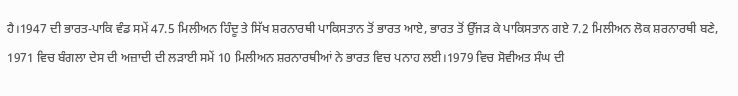ਹੈ।1947 ਦੀ ਭਾਰਤ-ਪਾਕਿ ਵੰਡ ਸਮੇਂ 47.5 ਮਿਲੀਅਨ ਹਿੰਦੂ ਤੇ ਸਿੱਖ ਸ਼ਰਨਾਰਥੀ ਪਾਕਿਸਤਾਨ ਤੋਂ ਭਾਰਤ ਆਏ, ਭਾਰਤ ਤੋਂ ਉੱਜੜ ਕੇ ਪਾਕਿਸਤਾਨ ਗਏ 7.2 ਮਿਲੀਅਨ ਲੋਕ ਸ਼ਰਨਾਰਥੀ ਬਣੇ, 1971 ਵਿਚ ਬੰਗਲਾ ਦੇਸ ਦੀ ਅਜ਼ਾਦੀ ਦੀ ਲੜਾਈ ਸਮੇਂ 10 ਮਿਲੀਅਨ ਸ਼ਰਨਾਰਥੀਆਂ ਨੇ ਭਾਰਤ ਵਿਚ ਪਨਾਹ ਲਈ।1979 ਵਿਚ ਸੋਵੀਅਤ ਸੰਘ ਦੀ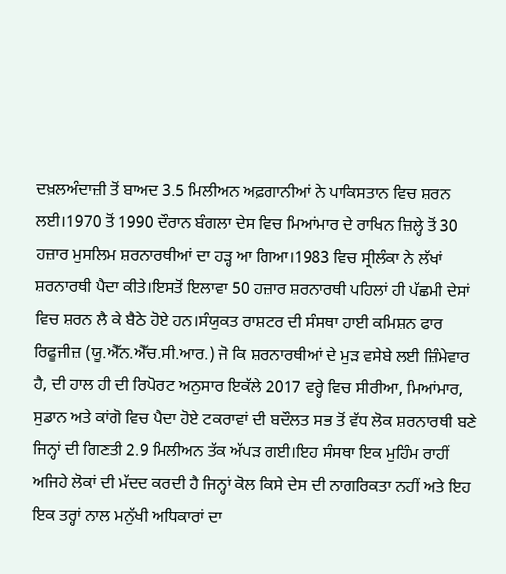ਦਖ਼ਲਅੰਦਾਜ਼ੀ ਤੋਂ ਬਾਅਦ 3.5 ਮਿਲੀਅਨ ਅਫ਼ਗਾਨੀਆਂ ਨੇ ਪਾਕਿਸਤਾਨ ਵਿਚ ਸ਼ਰਨ ਲਈ।1970 ਤੋਂ 1990 ਦੌਰਾਨ ਬੰਗਲਾ ਦੇਸ ਵਿਚ ਮਿਆਂਮਾਰ ਦੇ ਰਾਖਿਨ ਜ਼ਿਲ੍ਹੇ ਤੋਂ 30 ਹਜ਼ਾਰ ਮੁਸਲਿਮ ਸ਼ਰਨਾਰਥੀਆਂ ਦਾ ਹੜ੍ਹ ਆ ਗਿਆ।1983 ਵਿਚ ਸ੍ਰੀਲੰਕਾ ਨੇ ਲੱਖਾਂ ਸ਼ਰਨਾਰਥੀ ਪੈਦਾ ਕੀਤੇ।ਇਸਤੋਂ ਇਲਾਵਾ 50 ਹਜ਼ਾਰ ਸ਼ਰਨਾਰਥੀ ਪਹਿਲਾਂ ਹੀ ਪੱਛਮੀ ਦੇਸਾਂ ਵਿਚ ਸ਼ਰਨ ਲੈ ਕੇ ਬੈਠੇ ਹੋਏ ਹਨ।ਸੰਯੁਕਤ ਰਾਸ਼ਟਰ ਦੀ ਸੰਸਥਾ ਹਾਈ ਕਮਿਸ਼ਨ ਫਾਰ ਰਿਫੂਜੀਜ਼ (ਯੂ.ਐੱਨ.ਐੱਚ.ਸੀ.ਆਰ.) ਜੋ ਕਿ ਸ਼ਰਨਾਰਥੀਆਂ ਦੇ ਮੁੜ ਵਸੇਬੇ ਲਈ ਜ਼ਿੰਮੇਵਾਰ ਹੈ, ਦੀ ਹਾਲ ਹੀ ਦੀ ਰਿਪੋਰਟ ਅਨੁਸਾਰ ਇਕੱਲੇ 2017 ਵਰ੍ਹੇ ਵਿਚ ਸੀਰੀਆ, ਮਿਆਂਮਾਰ, ਸੁਡਾਨ ਅਤੇ ਕਾਂਗੋ ਵਿਚ ਪੈਦਾ ਹੋਏ ਟਕਰਾਵਾਂ ਦੀ ਬਦੌਲਤ ਸਭ ਤੋਂ ਵੱਧ ਲੋਕ ਸ਼ਰਨਾਰਥੀ ਬਣੇ ਜਿਨ੍ਹਾਂ ਦੀ ਗਿਣਤੀ 2.9 ਮਿਲੀਅਨ ਤੱਕ ਅੱਪੜ ਗਈ।ਇਹ ਸੰਸਥਾ ਇਕ ਮੁਹਿੰਮ ਰਾਹੀਂ ਅਜਿਹੇ ਲੋਕਾਂ ਦੀ ਮੱਦਦ ਕਰਦੀ ਹੈ ਜਿਨ੍ਹਾਂ ਕੋਲ ਕਿਸੇ ਦੇਸ ਦੀ ਨਾਗਰਿਕਤਾ ਨਹੀਂ ਅਤੇ ਇਹ ਇਕ ਤਰ੍ਹਾਂ ਨਾਲ ਮਨੁੱਖੀ ਅਧਿਕਾਰਾਂ ਦਾ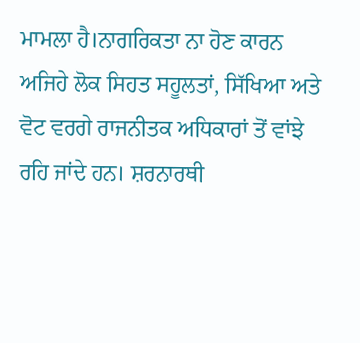ਮਾਮਲਾ ਹੈ।ਨਾਗਰਿਕਤਾ ਨਾ ਹੋਣ ਕਾਰਨ ਅਜਿਹੇ ਲੋਕ ਸਿਹਤ ਸਹੂਲਤਾਂ, ਸਿੱਖਿਆ ਅਤੇ ਵੋਟ ਵਰਗੇ ਰਾਜਨੀਤਕ ਅਧਿਕਾਰਾਂ ਤੋਂ ਵਾਂਝੇ ਰਹਿ ਜਾਂਦੇ ਹਨ। ਸ਼ਰਨਾਰਥੀ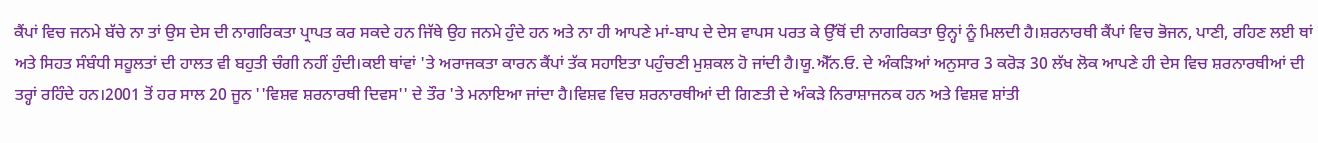ਕੈਂਪਾਂ ਵਿਚ ਜਨਮੇ ਬੱਚੇ ਨਾ ਤਾਂ ਉਸ ਦੇਸ ਦੀ ਨਾਗਰਿਕਤਾ ਪ੍ਰਾਪਤ ਕਰ ਸਕਦੇ ਹਨ ਜਿੱਥੇ ਉਹ ਜਨਮੇ ਹੁੰਦੇ ਹਨ ਅਤੇ ਨਾ ਹੀ ਆਪਣੇ ਮਾਂ-ਬਾਪ ਦੇ ਦੇਸ ਵਾਪਸ ਪਰਤ ਕੇ ਉੱਥੋਂ ਦੀ ਨਾਗਰਿਕਤਾ ਉਨ੍ਹਾਂ ਨੂੰ ਮਿਲਦੀ ਹੈ।ਸ਼ਰਨਾਰਥੀ ਕੈਂਪਾਂ ਵਿਚ ਭੋਜਨ, ਪਾਣੀ, ਰਹਿਣ ਲਈ ਥਾਂ ਅਤੇ ਸਿਹਤ ਸੰਬੰਧੀ ਸਹੂਲਤਾਂ ਦੀ ਹਾਲਤ ਵੀ ਬਹੁਤੀ ਚੰਗੀ ਨਹੀਂ ਹੁੰਦੀ।ਕਈ ਥਾਂਵਾਂ 'ਤੇ ਅਰਾਜਕਤਾ ਕਾਰਨ ਕੈਂਪਾਂ ਤੱਕ ਸਹਾਇਤਾ ਪਹੁੰਚਣੀ ਮੁਸ਼ਕਲ ਹੋ ਜਾਂਦੀ ਹੈ।ਯੂ.ਐੱਨ.ਓ. ਦੇ ਅੰਕੜਿਆਂ ਅਨੁਸਾਰ 3 ਕਰੋੜ 30 ਲੱਖ ਲੋਕ ਆਪਣੇ ਹੀ ਦੇਸ ਵਿਚ ਸ਼ਰਨਾਰਥੀਆਂ ਦੀ ਤਰ੍ਹਾਂ ਰਹਿੰਦੇ ਹਨ।2001 ਤੋਂ ਹਰ ਸਾਲ 20 ਜੂਨ ''ਵਿਸ਼ਵ ਸ਼ਰਨਾਰਥੀ ਦਿਵਸ'' ਦੇ ਤੌਰ 'ਤੇ ਮਨਾਇਆ ਜਾਂਦਾ ਹੈ।ਵਿਸ਼ਵ ਵਿਚ ਸ਼ਰਨਾਰਥੀਆਂ ਦੀ ਗਿਣਤੀ ਦੇ ਅੰਕੜੇ ਨਿਰਾਸ਼ਾਜਨਕ ਹਨ ਅਤੇ ਵਿਸ਼ਵ ਸ਼ਾਂਤੀ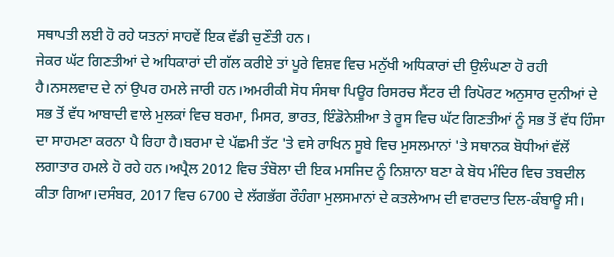ਸਥਾਪਤੀ ਲਈ ਹੋ ਰਹੇ ਯਤਨਾਂ ਸਾਹਵੇਂ ਇਕ ਵੱਡੀ ਚੁਣੌਤੀ ਹਨ।
ਜੇਕਰ ਘੱਟ ਗਿਣਤੀਆਂ ਦੇ ਅਧਿਕਾਰਾਂ ਦੀ ਗੱਲ ਕਰੀਏ ਤਾਂ ਪੂਰੇ ਵਿਸ਼ਵ ਵਿਚ ਮਨੁੱਖੀ ਅਧਿਕਾਰਾਂ ਦੀ ਉਲੰਘਣਾ ਹੋ ਰਹੀ ਹੈ।ਨਸਲਵਾਦ ਦੇ ਨਾਂ ਉਪਰ ਹਮਲੇ ਜਾਰੀ ਹਨ।ਅਮਰੀਕੀ ਸੋਧ ਸੰਸਥਾ ਪਿਊਰ ਰਿਸਰਚ ਸੈਂਟਰ ਦੀ ਰਿਪੋਰਟ ਅਨੁਸਾਰ ਦੁਨੀਆਂ ਦੇ ਸਭ ਤੋਂ ਵੱਧ ਆਬਾਦੀ ਵਾਲੇ ਮੁਲਕਾਂ ਵਿਚ ਬਰਮਾ, ਮਿਸਰ, ਭਾਰਤ, ਇੰਡੋਨੇਸ਼ੀਆ ਤੇ ਰੂਸ ਵਿਚ ਘੱਟ ਗਿਣਤੀਆਂ ਨੂੰ ਸਭ ਤੋਂ ਵੱਧ ਹਿੰਸਾ ਦਾ ਸਾਹਮਣਾ ਕਰਨਾ ਪੈ ਰਿਹਾ ਹੈ।ਬਰਮਾ ਦੇ ਪੱਛਮੀ ਤੱਟ 'ਤੇ ਵਸੇ ਰਾਖਿਨ ਸੂਬੇ ਵਿਚ ਮੁਸਲਮਾਨਾਂ 'ਤੇ ਸਥਾਨਕ ਬੋਧੀਆਂ ਵੱਲੋਂ ਲਗਾਤਾਰ ਹਮਲੇ ਹੋ ਰਹੇ ਹਨ।ਅਪ੍ਰੈਲ 2012 ਵਿਚ ਤੰਬੋਲਾ ਦੀ ਇਕ ਮਸਜਿਦ ਨੂੰ ਨਿਸ਼ਾਨਾ ਬਣਾ ਕੇ ਬੋਧ ਮੰਦਿਰ ਵਿਚ ਤਬਦੀਲ ਕੀਤਾ ਗਿਆ।ਦਸੰਬਰ, 2017 ਵਿਚ 6700 ਦੇ ਲੱਗਭੱਗ ਰੌਹੰਗਾ ਮੁਲਸਮਾਨਾਂ ਦੇ ਕਤਲੇਆਮ ਦੀ ਵਾਰਦਾਤ ਦਿਲ-ਕੰਬਾਊ ਸੀ।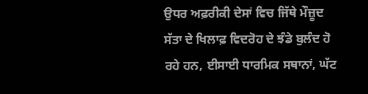ਉਧਰ ਅਫ਼ਰੀਕੀ ਦੇਸਾਂ ਵਿਚ ਜਿੱਥੇ ਮੌਜ਼ੂਦ ਸੱਤਾ ਦੇ ਖਿਲਾਫ਼ ਵਿਦਰੋਹ ਦੇ ਝੰਡੇ ਬੁਲੰਦ ਹੋ ਰਹੇ ਹਨ, ਈਸਾਈ ਧਾਰਮਿਕ ਸਥਾਨਾਂ, ਘੱਟ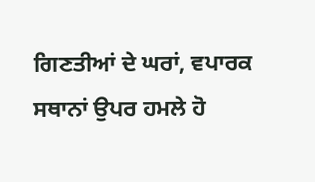ਗਿਣਤੀਆਂ ਦੇ ਘਰਾਂ, ਵਪਾਰਕ ਸਥਾਨਾਂ ਉਪਰ ਹਮਲੇ ਹੋ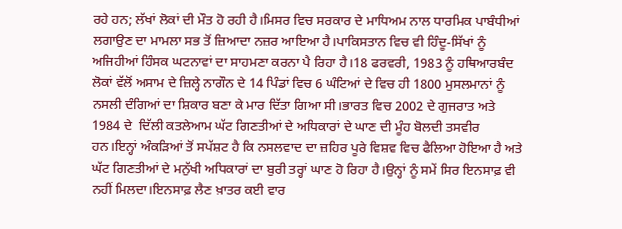ਰਹੇ ਹਨ; ਲੱਖਾਂ ਲੋਕਾਂ ਦੀ ਮੌਤ ਹੋ ਰਹੀ ਹੈ।ਮਿਸਰ ਵਿਚ ਸਰਕਾਰ ਦੇ ਮਾਧਿਅਮ ਨਾਲ ਧਾਰਮਿਕ ਪਾਬੰਧੀਆਂ ਲਗਾਉਣ ਦਾ ਮਾਮਲਾ ਸਭ ਤੋਂ ਜ਼ਿਆਦਾ ਨਜ਼ਰ ਆਇਆ ਹੈ।ਪਾਕਿਸਤਾਨ ਵਿਚ ਵੀ ਹਿੰਦੂ-ਸਿੱਖਾਂ ਨੂੰ ਅਜਿਹੀਆਂ ਹਿੰਸਕ ਘਟਨਾਵਾਂ ਦਾ ਸਾਹਮਣਾ ਕਰਨਾ ਪੈ ਰਿਹਾ ਹੈ।18 ਫਰਵਰੀ, 1983 ਨੂੰ ਹਥਿਆਰਬੰਦ ਲੋਕਾਂ ਵੱਲੋਂ ਅਸਾਮ ਦੇ ਜ਼ਿਲ੍ਹੇ ਨਾਗੌਨ ਦੇ 14 ਪਿੰਡਾਂ ਵਿਚ 6 ਘੰਟਿਆਂ ਦੇ ਵਿਚ ਹੀ 1800 ਮੁਸਲਮਾਨਾਂ ਨੂੰ ਨਸਲੀ ਦੰਗਿਆਂ ਦਾ ਸ਼ਿਕਾਰ ਬਣਾ ਕੇ ਮਾਰ ਦਿੱਤਾ ਗਿਆ ਸੀ।ਭਾਰਤ ਵਿਚ 2002 ਦੇ ਗੁਜਰਾਤ ਅਤੇ 1984 ਦੇ  ਦਿੱਲੀ ਕਤਲੇਆਮ ਘੱਟ ਗਿਣਤੀਆਂ ਦੇ ਅਧਿਕਾਰਾਂ ਦੇ ਘਾਣ ਦੀ ਮੂੰਹ ਬੋਲਦੀ ਤਸਵੀਰ ਹਨ।ਇਨ੍ਹਾਂ ਅੰਕੜਿਆਂ ਤੋਂ ਸਪੱਸ਼ਟ ਹੈ ਕਿ ਨਸਲਵਾਦ ਦਾ ਜ਼ਹਿਰ ਪੂਰੇ ਵਿਸ਼ਵ ਵਿਚ ਫੈਲਿਆ ਹੋਇਆ ਹੈ ਅਤੇ ਘੱਟ ਗਿਣਤੀਆਂ ਦੇ ਮਨੁੱਖੀ ਅਧਿਕਾਰਾਂ ਦਾ ਬੁਰੀ ਤਰ੍ਹਾਂ ਘਾਣ ਹੋ ਰਿਹਾ ਹੈ।ਉਨ੍ਹਾਂ ਨੂੰ ਸਮੇਂ ਸਿਰ ਇਨਸਾਫ਼ ਵੀ ਨਹੀਂ ਮਿਲਦਾ।ਇਨਸਾਫ਼ ਲੈਣ ਖ਼ਾਤਰ ਕਈ ਵਾਰ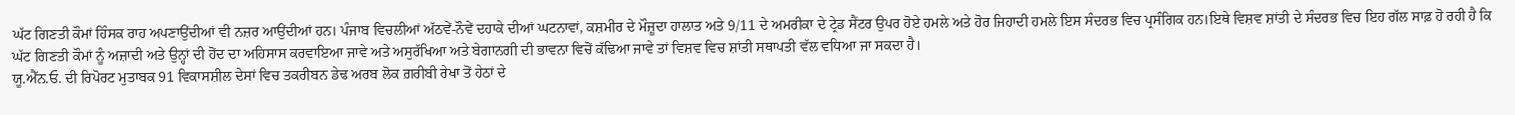ਘੱਟ ਗਿਣਤੀ ਕੌਮਾਂ ਹਿੰਸਕ ਰਾਹ ਅਪਣਾਉਂਦੀਆਂ ਵੀ ਨਜ਼ਰ ਆਉਂਦੀਆਂ ਹਨ। ਪੰਜਾਬ ਵਿਚਲੀਆਂ ਅੱਠਵੇਂ-ਨੌਵੇਂ ਦਹਾਕੇ ਦੀਆਂ ਘਟਨਾਵਾਂ, ਕਸ਼ਮੀਰ ਦੇ ਮੌਜ਼ੂਦਾ ਹਾਲਾਤ ਅਤੇ 9/11 ਦੇ ਅਮਰੀਕਾ ਦੇ ਟ੍ਰੇਡ ਸੈਂਟਰ ਉਪਰ ਹੋਏ ਹਮਲੇ ਅਤੇ ਹੋਰ ਜਿਹਾਦੀ ਹਮਲੇ ਇਸ ਸੰਦਰਭ ਵਿਚ ਪ੍ਰਸੰਗਿਕ ਹਨ।ਇਥੇ ਵਿਸ਼ਵ ਸ਼ਾਂਤੀ ਦੇ ਸੰਦਰਭ ਵਿਚ ਇਹ ਗੱਲ ਸਾਫ਼ ਹੋ ਰਹੀ ਹੈ ਕਿ ਘੱਟ ਗਿਣਤੀ ਕੌਮਾਂ ਨੂੰ ਅਜ਼ਾਦੀ ਅਤੇ ਉਨ੍ਹਾਂ ਦੀ ਹੋਂਦ ਦਾ ਅਹਿਸਾਸ ਕਰਵਾਇਆ ਜਾਵੇ ਅਤੇ ਅਸੁਰੱਖਿਆ ਅਤੇ ਬੇਗਾਨਗੀ ਦੀ ਭਾਵਨਾ ਵਿਚੋਂ ਕੱਢਿਆ ਜਾਵੇ ਤਾਂ ਵਿਸ਼ਵ ਵਿਚ ਸ਼ਾਂਤੀ ਸਥਾਪਤੀ ਵੱਲ ਵਧਿਆ ਜਾ ਸਕਦਾ ਹੈ।
ਯੂ.ਐੱਨ.ਓ. ਦੀ ਰਿਪੋਰਟ ਮੁਤਾਬਕ 91 ਵਿਕਾਸਸ਼ੀਲ ਦੇਸਾਂ ਵਿਚ ਤਕਰੀਬਨ ਡੇਢ ਅਰਬ ਲੋਕ ਗ਼ਰੀਬੀ ਰੇਖਾ ਤੋਂ ਹੇਠਾਂ ਦੇ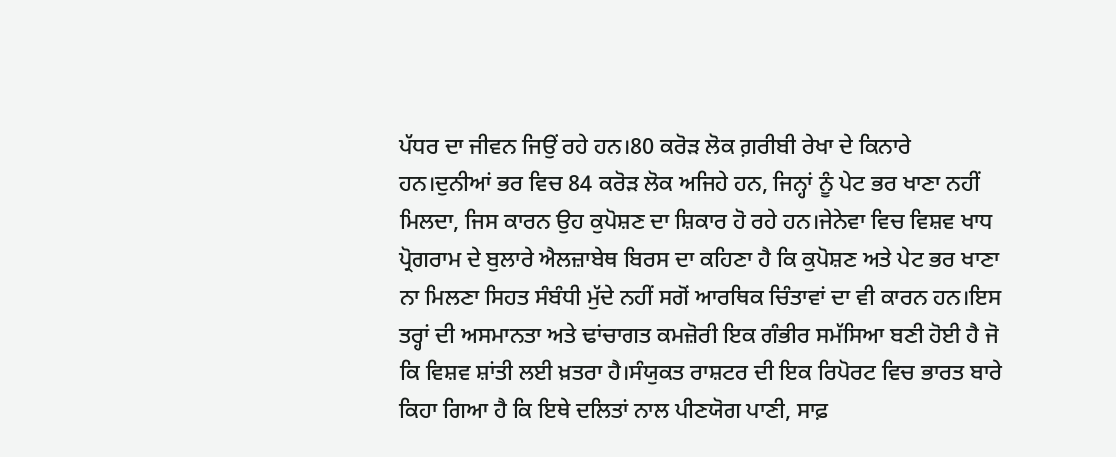ਪੱਧਰ ਦਾ ਜੀਵਨ ਜਿਉਂ ਰਹੇ ਹਨ।80 ਕਰੋੜ ਲੋਕ ਗ਼ਰੀਬੀ ਰੇਖਾ ਦੇ ਕਿਨਾਰੇ ਹਨ।ਦੁਨੀਆਂ ਭਰ ਵਿਚ 84 ਕਰੋੜ ਲੋਕ ਅਜਿਹੇ ਹਨ, ਜਿਨ੍ਹਾਂ ਨੂੰ ਪੇਟ ਭਰ ਖਾਣਾ ਨਹੀਂ ਮਿਲਦਾ, ਜਿਸ ਕਾਰਨ ਉਹ ਕੁਪੋਸ਼ਣ ਦਾ ਸ਼ਿਕਾਰ ਹੋ ਰਹੇ ਹਨ।ਜੇਨੇਵਾ ਵਿਚ ਵਿਸ਼ਵ ਖਾਧ ਪ੍ਰੋਗਰਾਮ ਦੇ ਬੁਲਾਰੇ ਐਲਜ਼ਾਬੇਥ ਬਿਰਸ ਦਾ ਕਹਿਣਾ ਹੈ ਕਿ ਕੁਪੋਸ਼ਣ ਅਤੇ ਪੇਟ ਭਰ ਖਾਣਾ ਨਾ ਮਿਲਣਾ ਸਿਹਤ ਸੰਬੰਧੀ ਮੁੱਦੇ ਨਹੀਂ ਸਗੋਂ ਆਰਥਿਕ ਚਿੰਤਾਵਾਂ ਦਾ ਵੀ ਕਾਰਨ ਹਨ।ਇਸ ਤਰ੍ਹਾਂ ਦੀ ਅਸਮਾਨਤਾ ਅਤੇ ਢਾਂਚਾਗਤ ਕਮਜ਼ੋਰੀ ਇਕ ਗੰਭੀਰ ਸਮੱਸਿਆ ਬਣੀ ਹੋਈ ਹੈ ਜੋ ਕਿ ਵਿਸ਼ਵ ਸ਼ਾਂਤੀ ਲਈ ਖ਼ਤਰਾ ਹੈ।ਸੰਯੁਕਤ ਰਾਸ਼ਟਰ ਦੀ ਇਕ ਰਿਪੋਰਟ ਵਿਚ ਭਾਰਤ ਬਾਰੇ ਕਿਹਾ ਗਿਆ ਹੈ ਕਿ ਇਥੇ ਦਲਿਤਾਂ ਨਾਲ ਪੀਣਯੋਗ ਪਾਣੀ, ਸਾਫ਼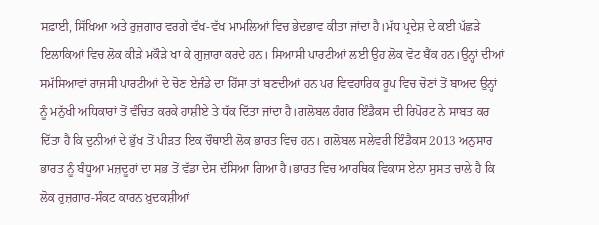ਸਫ਼ਾਈ, ਸਿੱਖਿਆ ਅਤੇ ਰੁਜ਼ਗਾਰ ਵਰਗੇ ਵੱਖ-ਵੱਖ ਮਾਮਲਿਆਂ ਵਿਚ ਭੇਦਭਾਵ ਕੀਤਾ ਜਾਂਦਾ ਹੈ।ਮੱਧ ਪ੍ਰਦੇਸ਼ ਦੇ ਕਈ ਪੱਛੜੇ ਇਲਾਕਿਆਂ ਵਿਚ ਲੋਕ ਕੀੜੇ ਮਕੌੜੇ ਖਾ ਕੇ ਗੁਜ਼ਾਰਾ ਕਰਦੇ ਹਨ। ਸਿਆਸੀ ਪਾਰਟੀਆਂ ਲਈ ਉਹ ਲੋਕ ਵੋਟ ਬੈਂਕ ਹਨ।ਉਨ੍ਹਾਂ ਦੀਆਂ ਸਮੱਸਿਆਵਾਂ ਰਾਜਸੀ ਪਾਰਟੀਆਂ ਦੇ ਚੋਣ ਏਜੰਡੇ ਦਾ ਹਿੱਸਾ ਤਾਂ ਬਣਦੀਆਂ ਹਨ ਪਰ ਵਿਵਹਾਰਿਕ ਰੂਪ ਵਿਚ ਚੋਣਾਂ ਤੋਂ ਬਾਅਦ ਉਨ੍ਹਾਂ ਨੂੰ ਮਨੁੱਖੀ ਅਧਿਕਾਰਾਂ ਤੋਂ ਵੰਚਿਤ ਕਰਕੇ ਹਾਸ਼ੀਏ ਤੇ ਧੱਕ ਦਿੱਤਾ ਜਾਂਦਾ ਹੈ।ਗਲੋਬਲ ਹੰਗਰ ਇੰਡੈਕਸ ਦੀ ਰਿਪੋਰਟ ਨੇ ਸਾਬਤ ਕਰ ਦਿੱਤਾ ਹੈ ਕਿ ਦੁਨੀਆਂ ਦੇ ਭੁੱਖ ਤੋਂ ਪੀੜਤ ਇਕ ਚੌਥਾਈ ਲੋਕ ਭਾਰਤ ਵਿਚ ਹਨ। ਗਲੋਬਲ ਸਲੇਵਰੀ ਇੰਡੈਕਸ 2013 ਅਨੁਸਾਰ ਭਾਰਤ ਨੂੰ ਬੰਧੂਆ ਮਜ਼ਦੂਰਾਂ ਦਾ ਸਭ ਤੋਂ ਵੱਡਾ ਦੇਸ ਦੱਸਿਆ ਗਿਆ ਹੈ।ਭਾਰਤ ਵਿਚ ਆਰਥਿਕ ਵਿਕਾਸ ਏਨਾ ਸੁਸਤ ਚਾਲੇ ਹੈ ਕਿ ਲੋਕ ਰੁਜ਼ਗਾਰ-ਸੰਕਟ ਕਾਰਨ ਖ਼ੁਦਕਸ਼ੀਆਂ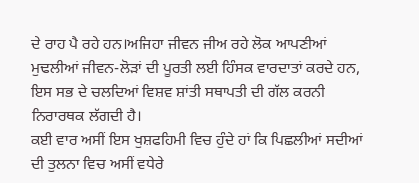ਦੇ ਰਾਹ ਪੈ ਰਹੇ ਹਨ।ਅਜਿਹਾ ਜੀਵਨ ਜੀਅ ਰਹੇ ਲੋਕ ਆਪਣੀਆਂ ਮੁਢਲੀਆਂ ਜੀਵਨ-ਲੋੜਾਂ ਦੀ ਪੂਰਤੀ ਲਈ ਹਿੰਸਕ ਵਾਰਦਾਤਾਂ ਕਰਦੇ ਹਨ, ਇਸ ਸਭ ਦੇ ਚਲਦਿਆਂ ਵਿਸ਼ਵ ਸ਼ਾਂਤੀ ਸਥਾਪਤੀ ਦੀ ਗੱਲ ਕਰਨੀ ਨਿਰਾਰਥਕ ਲੱਗਦੀ ਹੈ।
ਕਈ ਵਾਰ ਅਸੀਂ ਇਸ ਖੁਸ਼ਫਹਿਮੀ ਵਿਚ ਹੁੰਦੇ ਹਾਂ ਕਿ ਪਿਛਲੀਆਂ ਸਦੀਆਂ ਦੀ ਤੁਲਨਾ ਵਿਚ ਅਸੀਂ ਵਧੇਰੇ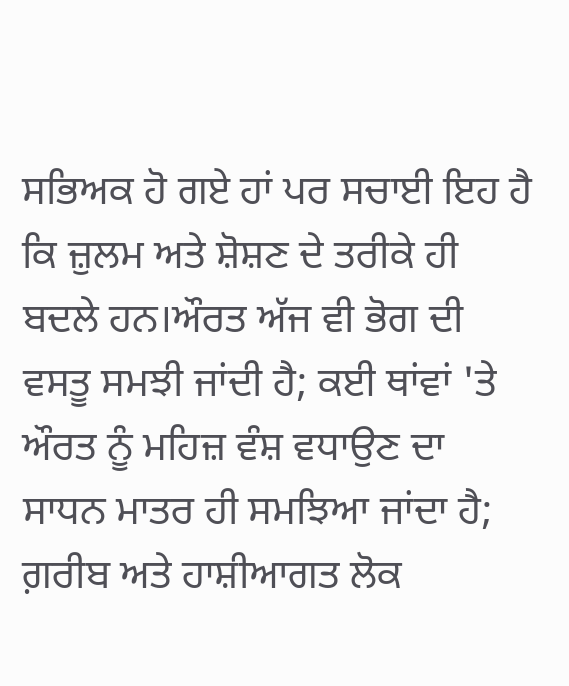ਸਭਿਅਕ ਹੋ ਗਏ ਹਾਂ ਪਰ ਸਚਾਈ ਇਹ ਹੈ ਕਿ ਜ਼ੁਲਮ ਅਤੇ ਸ਼ੋਸ਼ਣ ਦੇ ਤਰੀਕੇ ਹੀ ਬਦਲੇ ਹਨ।ਔਰਤ ਅੱਜ ਵੀ ਭੋਗ ਦੀ ਵਸਤੂ ਸਮਝੀ ਜਾਂਦੀ ਹੈ; ਕਈ ਥਾਂਵਾਂ 'ਤੇ ਔਰਤ ਨੂੰ ਮਹਿਜ਼ ਵੰਸ਼ ਵਧਾਉਣ ਦਾ ਸਾਧਨ ਮਾਤਰ ਹੀ ਸਮਝਿਆ ਜਾਂਦਾ ਹੈ; ਗ਼ਰੀਬ ਅਤੇ ਹਾਸ਼ੀਆਗਤ ਲੋਕ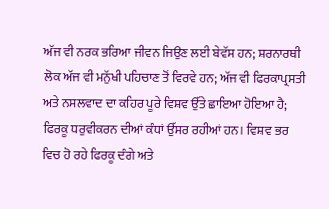ਅੱਜ ਵੀ ਨਰਕ ਭਰਿਆ ਜੀਵਨ ਜਿਉਣ ਲਈ ਬੇਵੱਸ ਹਨ; ਸ਼ਰਨਾਰਥੀ ਲੋਕ ਅੱਜ ਵੀ ਮਨੁੱਖੀ ਪਹਿਚਾਣ ਤੋਂ ਵਿਰਵੇ ਹਨ; ਅੱਜ ਵੀ ਫਿਰਕਾਪ੍ਰਸਤੀ ਅਤੇ ਨਸਲਵਾਦ ਦਾ ਕਹਿਰ ਪੂਰੇ ਵਿਸ਼ਵ ਉੱਤੇ ਛਾਇਆ ਹੋਇਆ ਹੈ; ਫਿਰਕੂ ਧਰੁਵੀਕਰਨ ਦੀਆਂ ਕੰਧਾਂ ਉੱਸਰ ਰਹੀਆਂ ਹਨ। ਵਿਸ਼ਵ ਭਰ ਵਿਚ ਹੋ ਰਹੇ ਫਿਰਕੂ ਦੰਗੇ ਅਤੇ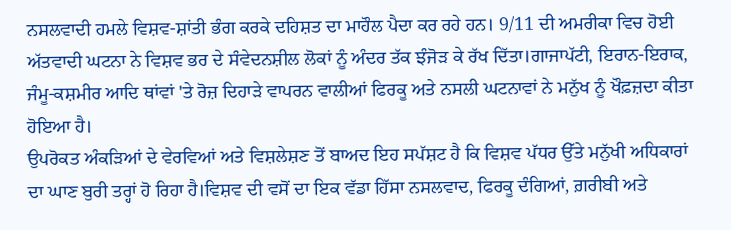ਨਸਲਵਾਦੀ ਹਮਲੇ ਵਿਸ਼ਵ-ਸ਼ਾਂਤੀ ਭੰਗ ਕਰਕੇ ਦਹਿਸ਼ਤ ਦਾ ਮਾਹੌਲ ਪੈਦਾ ਕਰ ਰਹੇ ਹਨ। 9/11 ਦੀ ਅਮਰੀਕਾ ਵਿਚ ਹੋਈ ਅੱਤਵਾਦੀ ਘਟਨਾ ਨੇ ਵਿਸ਼ਵ ਭਰ ਦੇ ਸੰਵੇਦਨਸ਼ੀਲ ਲੋਕਾਂ ਨੂੰ ਅੰਦਰ ਤੱਕ ਝੰਜੋੜ ਕੇ ਰੱਖ ਦਿੱਤਾ।ਗਾਜਾਪੱਟੀ, ਇਰਾਨ-ਇਰਾਕ, ਜੰਮੂ-ਕਸ਼ਮੀਰ ਆਦਿ ਥਾਂਵਾਂ 'ਤੇ ਰੋਜ਼ ਦਿਹਾੜੇ ਵਾਪਰਨ ਵਾਲੀਆਂ ਫਿਰਕੂ ਅਤੇ ਨਸਲੀ ਘਟਨਾਵਾਂ ਨੇ ਮਨੁੱਖ ਨੂੰ ਖੌਫ਼ਜ਼ਦਾ ਕੀਤਾ ਹੋਇਆ ਹੈ।
ਉਪਰੋਕਤ ਅੰਕੜਿਆਂ ਦੇ ਵੇਰਵਿਆਂ ਅਤੇ ਵਿਸ਼ਲੇਸ਼ਣ ਤੋਂ ਬਾਅਦ ਇਹ ਸਪੱਸ਼ਟ ਹੈ ਕਿ ਵਿਸ਼ਵ ਪੱਧਰ ਉੱਤੇ ਮਨੁੱਖੀ ਅਧਿਕਾਰਾਂ ਦਾ ਘਾਣ ਬੁਰੀ ਤਰ੍ਹਾਂ ਹੋ ਰਿਹਾ ਹੈ।ਵਿਸ਼ਵ ਦੀ ਵਸੋਂ ਦਾ ਇਕ ਵੱਡਾ ਹਿੱਸਾ ਨਸਲਵਾਦ, ਫਿਰਕੂ ਦੰਗਿਆਂ, ਗ਼ਰੀਬੀ ਅਤੇ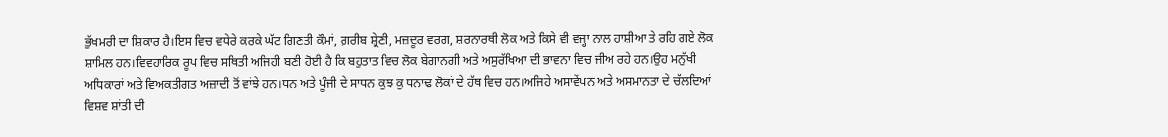ਭੁੱਖਮਰੀ ਦਾ ਸ਼ਿਕਾਰ ਹੈ।ਇਸ ਵਿਚ ਵਧੇਰੇ ਕਰਕੇ ਘੱਟ ਗਿਣਤੀ ਕੌਮਾਂ, ਗ਼ਰੀਬ ਸ਼੍ਰੇਣੀ, ਮਜ਼ਦੂਰ ਵਰਗ, ਸ਼ਰਨਾਰਥੀ ਲੋਕ ਅਤੇ ਕਿਸੇ ਵੀ ਵਜ੍ਹਾ ਨਾਲ ਹਾਸ਼ੀਆ ਤੇ ਰਹਿ ਗਏ ਲੋਕ ਸ਼ਾਮਿਲ ਹਨ।ਵਿਵਹਾਰਿਕ ਰੂਪ ਵਿਚ ਸਥਿਤੀ ਅਜਿਹੀ ਬਣੀ ਹੋਈ ਹੈ ਕਿ ਬਹੁਤਾਤ ਵਿਚ ਲੋਕ ਬੇਗਾਨਗੀ ਅਤੇ ਅਸੁਰੱਖਿਆ ਦੀ ਭਾਵਨਾ ਵਿਚ ਜੀਅ ਰਹੇ ਹਨ।ਉਹ ਮਨੁੱਖੀ ਅਧਿਕਾਰਾਂ ਅਤੇ ਵਿਅਕਤੀਗਤ ਅਜ਼ਾਦੀ ਤੋਂ ਵਾਂਝੇ ਹਨ।ਧਨ ਅਤੇ ਪੂੰਜੀ ਦੇ ਸਾਧਨ ਕੁਝ ਕੁ ਧਨਾਢ ਲੋਕਾਂ ਦੇ ਹੱਥ ਵਿਚ ਹਨ।ਅਜਿਹੇ ਅਸਾਵੇਂਪਨ ਅਤੇ ਅਸਮਾਨਤਾ ਦੇ ਚੱਲਦਿਆਂ ਵਿਸ਼ਵ ਸ਼ਾਂਤੀ ਦੀ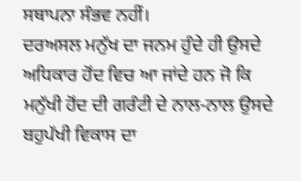ਸਥਾਪਨਾ ਸੰਭਵ ਨਹੀਂ।
ਦਰਅਸਲ ਮਨੁੱਖ ਦਾ ਜਨਮ ਹੁੰਦੇ ਹੀ ਉਸਦੇ ਅਧਿਕਾਰ ਹੋਂਦ ਵਿਚ ਆ ਜਾਂਦੇ ਹਨ ਜੋ ਕਿ ਮਨੁੱਖੀ ਹੋਂਦ ਦੀ ਗਰੰਟੀ ਦੇ ਨਾਲ-ਨਾਲ ਉਸਦੇ ਬਹੁਪੱਖੀ ਵਿਕਾਸ ਦਾ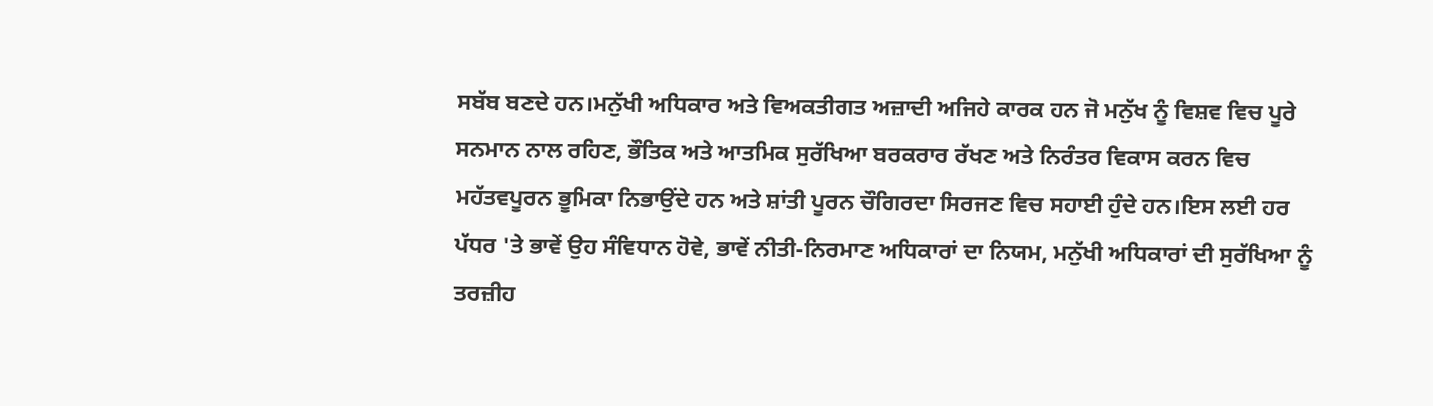ਸਬੱਬ ਬਣਦੇ ਹਨ।ਮਨੁੱਖੀ ਅਧਿਕਾਰ ਅਤੇ ਵਿਅਕਤੀਗਤ ਅਜ਼ਾਦੀ ਅਜਿਹੇ ਕਾਰਕ ਹਨ ਜੋ ਮਨੁੱਖ ਨੂੰ ਵਿਸ਼ਵ ਵਿਚ ਪੂਰੇ ਸਨਮਾਨ ਨਾਲ ਰਹਿਣ, ਭੌਤਿਕ ਅਤੇ ਆਤਮਿਕ ਸੁਰੱਖਿਆ ਬਰਕਰਾਰ ਰੱਖਣ ਅਤੇ ਨਿਰੰਤਰ ਵਿਕਾਸ ਕਰਨ ਵਿਚ ਮਹੱਤਵਪੂਰਨ ਭੂਮਿਕਾ ਨਿਭਾਉਂਦੇ ਹਨ ਅਤੇ ਸ਼ਾਂਤੀ ਪੂਰਨ ਚੌਗਿਰਦਾ ਸਿਰਜਣ ਵਿਚ ਸਹਾਈ ਹੁੰਦੇ ਹਨ।ਇਸ ਲਈ ਹਰ ਪੱਧਰ 'ਤੇ ਭਾਵੇਂ ਉਹ ਸੰਵਿਧਾਨ ਹੋਵੇ, ਭਾਵੇਂ ਨੀਤੀ-ਨਿਰਮਾਣ ਅਧਿਕਾਰਾਂ ਦਾ ਨਿਯਮ, ਮਨੁੱਖੀ ਅਧਿਕਾਰਾਂ ਦੀ ਸੁਰੱਖਿਆ ਨੂੰ ਤਰਜ਼ੀਹ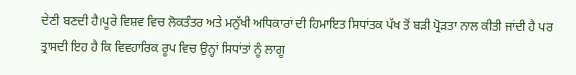ਦੇਣੀ ਬਣਦੀ ਹੈ।ਪੂਰੇ ਵਿਸ਼ਵ ਵਿਚ ਲੋਕਤੰਤਰ ਅਤੇ ਮਨੁੱਖੀ ਅਧਿਕਾਰਾਂ ਦੀ ਹਿਮਾਇਤ ਸਿਧਾਂਤਕ ਪੱਖ ਤੋਂ ਬੜੀ ਪ੍ਰੋੜਤਾ ਨਾਲ ਕੀਤੀ ਜਾਂਦੀ ਹੈ ਪਰ ਤ੍ਰਾਸਦੀ ਇਹ ਹੈ ਕਿ ਵਿਵਹਾਰਿਕ ਰੂਪ ਵਿਚ ਉਨ੍ਹਾਂ ਸਿਧਾਂਤਾਂ ਨੂੰ ਲਾਗੂ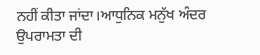ਨਹੀਂ ਕੀਤਾ ਜਾਂਦਾ।ਆਧੁਨਿਕ ਮਨੁੱਖ ਅੰਦਰ ਉਪਰਾਮਤਾ ਦੀ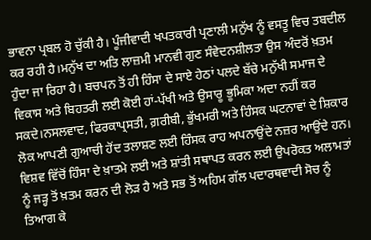ਭਾਵਨਾ ਪ੍ਰਬਲ ਹੋ ਚੁੱਕੀ ਹੈ। ਪੂੰਜੀਵਾਦੀ ਖਪਤਕਾਰੀ ਪ੍ਰਣਾਲੀ ਮਨੁੱਖ ਨੂੰ ਵਸਤੂ ਵਿਚ ਤਬਦੀਲ ਕਰ ਰਹੀ ਹੈ।ਮਨੁੱਖ ਦਾ ਅਤਿ ਲਾਜ਼ਮੀ ਮਾਨਵੀ ਗੁਣ ਸੰਵੇਦਨਸ਼ੀਲਤਾ ਉਸ ਅੰਦਰੋਂ ਖ਼ਤਮ ਹੁੰਦਾ ਜਾ ਰਿਹਾ ਹੈ। ਬਚਪਨ ਤੋਂ ਹੀ ਹਿੰਸਾ ਦੇ ਸਾਏ ਹੇਠਾਂ ਪਲਦੇ ਬੱਚੇ ਮਨੁੱਖੀ ਸਮਾਜ ਦੇ ਵਿਕਾਸ ਅਤੇ ਬਿਹਤਰੀ ਲਈ ਕੋਈ ਹਾਂ-ਪੱਖੀ ਅਤੇ ਉਸਾਰੂ ਭੂਮਿਕਾ ਅਦਾ ਨਹੀਂ ਕਰ ਸਕਦੇ।ਨਸਲਵਾਦ, ਫਿਰਕਾਪ੍ਰਸਤੀ, ਗ਼ਰੀਬੀ, ਭੁੱਖਮਰੀ ਅਤੇ ਹਿੰਸਕ ਘਟਨਾਵਾਂ ਦੇ ਸ਼ਿਕਾਰ ਲੋਕ ਆਪਣੀ ਗੁਆਚੀ ਹੋਂਦ ਤਲਾਸ਼ਣ ਲਈ ਹਿੰਸਕ ਰਾਹ ਅਪਨਾਉਂਦੇ ਨਜ਼ਰ ਆਉਂਦੇ ਹਨ। ਵਿਸ਼ਵ ਵਿੱਚੋਂ ਹਿੰਸਾ ਦੇ ਖ਼ਾਤਮੇ ਲਈ ਅਤੇ ਸ਼ਾਂਤੀ ਸਥਾਪਤ ਕਰਨ ਲਈ ਉਪਰੋਕਤ ਅਲਾਮਤਾਂ ਨੂੰ ਜੜ੍ਹ ਤੋਂ ਖ਼ਤਮ ਕਰਨ ਦੀ ਲੋੜ ਹੈ ਅਤੇ ਸਭ ਤੋਂ ਅਹਿਮ ਗੱਲ ਪਦਾਰਥਵਾਦੀ ਸੋਚ ਨੂੰ ਤਿਆਗ ਕੇ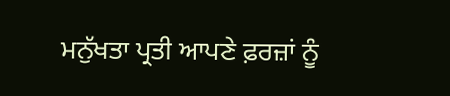ਮਨੁੱਖਤਾ ਪ੍ਰਤੀ ਆਪਣੇ ਫ਼ਰਜ਼ਾਂ ਨੂੰ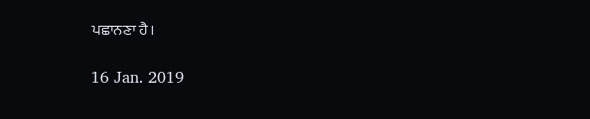ਪਛਾਨਣਾ ਹੈ।

16 Jan. 2019